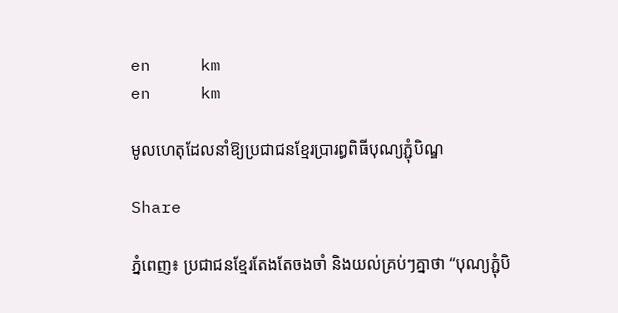en     km
en     km

មូលហេតុដែលនាំឱ្យប្រជាជនខ្មែរប្រារព្ធពិធីបុណ្យភ្ជុំបិណ្ឌ

Share

ភ្នំពេញ៖ ប្រជាជនខ្មែរតែងតែចងចាំ និងយល់គ្រប់ៗគ្នាថា “បុណ្យភ្ជុំបិ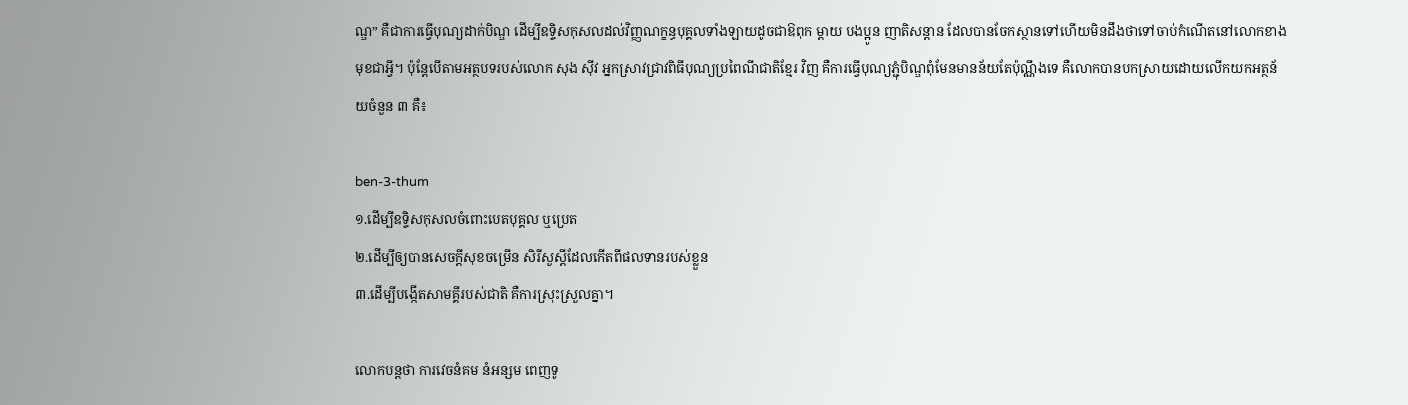ណ្ឌ” គឺជាការធ្វើបុណ្យដាក់បិណ្ឌ ដើម្បីឧទ្ទិសកុសលដល់វិញ្ញណក្ខន្ធបុគ្គលទាំងឡាយដូចជាឱពុក ម្ដាយ បងប្អូន ញាតិសន្ដាន ដែលបានចែកស្ថានទៅហើយមិនដឹងថាទៅចាប់កំណើតនៅលោកខាងមុខជាអ្វី។ ប៉ុន្ដែបើតាមអត្ថបទរបស់លោក សុង ស៊ីវ អ្នកស្រាវជ្រាវពិធីបុណ្យប្រពៃណីជាតិខ្មែរ វិញ គឺការធ្វើបុណ្យភ្ជុំបិណ្ឌពុំមែនមានន័យតែប៉ុណ្ណឹងទេ គឺលោកបានបកស្រាយដោយលើកយកអត្ថន័យចំនួន ៣ គឺ៖

ben-3-thum
១.ដើម្បីឧទ្ទិសកុសលចំពោះបេតបុគ្គល ឬប្រេត
២.ដើម្បីឲ្យបានសេចក្ដីសុខចម្រើន សិរីសួស្ដីដែលកើតពីផលទានរបស់ខ្លួន
៣.ដើម្បីបង្កើតសាមគ្គីរបស់ជាតិ គឺការស្រុះស្រួលគ្នា។

លោកបន្តថា ការវេចនំគម នំអន្សម ពេញទូ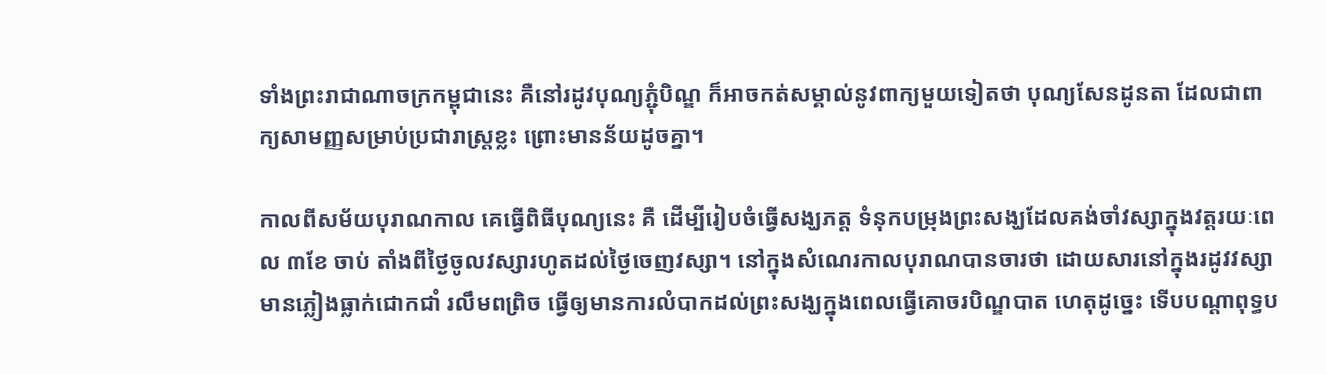ទាំងព្រះរាជាណាចក្រកម្ពុជានេះ គឺនៅរដូវបុណ្យភ្ជុំបិណ្ឌ ក៏អាចកត់សម្គាល់នូវពាក្យមួយទៀតថា បុណ្យសែនដូនតា ដែលជាពាក្យសាមញ្ញសម្រាប់ប្រជារាស្ដ្រខ្លះ ព្រោះមានន័យដូចគ្នា។

កាលពីសម័យបុរាណកាល គេធ្វើពិធីបុណ្យនេះ គឺ ដើម្បីរៀបចំធ្វើសង្ឃភត្ត ទំនុកបម្រុងព្រះសង្ឃដែលគង់ចាំវស្សាក្នុងវត្តរយៈពេល ៣ខែ ចាប់ តាំងពីថ្ងៃចូលវស្សារហូតដល់ថ្ងៃចេញវស្សា។ នៅក្នុងសំណេរកាលបុរាណបានចារថា ដោយសារនៅក្នុងរដូវវស្សាមានភ្លៀងធ្លាក់ជោកជាំ រលឹមពព្រិច ធ្វើឲ្យមានការលំបាកដល់ព្រះសង្ឃក្នុងពេលធ្វើគោចរបិណ្ឌបាត ហេតុដូច្នេះ ទើបបណ្ដាពុទ្ធប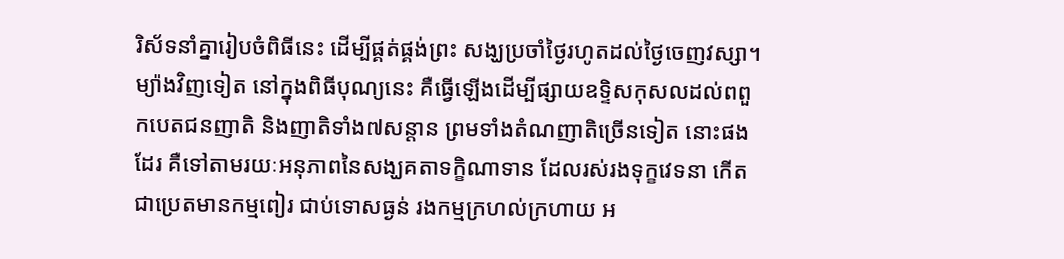រិស័ទនាំគ្នារៀបចំពិធីនេះ ដើម្បីផ្គត់ផ្គង់ព្រះ សង្ឃប្រចាំថ្ងៃរហូតដល់ថ្ងៃចេញវស្សា។ ម្យ៉ាងវិញទៀត នៅក្នុងពិធីបុណ្យនេះ គឺធ្វើឡើងដើម្បីផ្សាយឧទ្ទិសកុសលដល់ពពួកបេតជនញាតិ និងញាតិទាំង៧សន្ដាន ព្រមទាំងតំណញាតិច្រើនទៀត នោះផងដែរ គឺទៅតាមរយៈអនុភាពនៃសង្ឃគតាទក្ខិណាទាន ដែលរស់រងទុក្ខវេទនា កើតជាប្រេតមានកម្មពៀរ ជាប់ទោសធ្ងន់ រងកម្មក្រហល់ក្រហាយ អ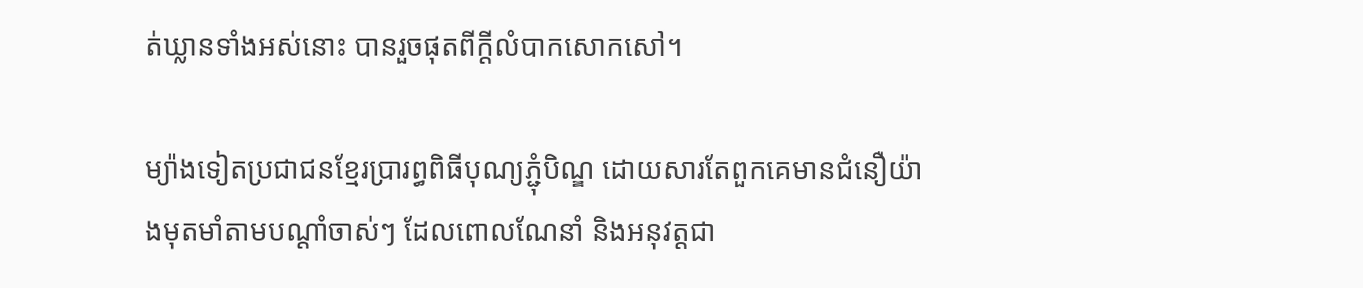ត់ឃ្លានទាំងអស់នោះ បានរួចផុតពីក្ដីលំបាកសោកសៅ។

ម្យ៉ាងទៀតប្រជាជនខ្មែរប្រារព្ធពិធីបុណ្យភ្ជុំបិណ្ឌ ដោយសារតែពួកគេមានជំនឿយ៉ាងមុតមាំតាមបណ្ដាំចាស់ៗ ដែលពោលណែនាំ និងអនុវត្តជា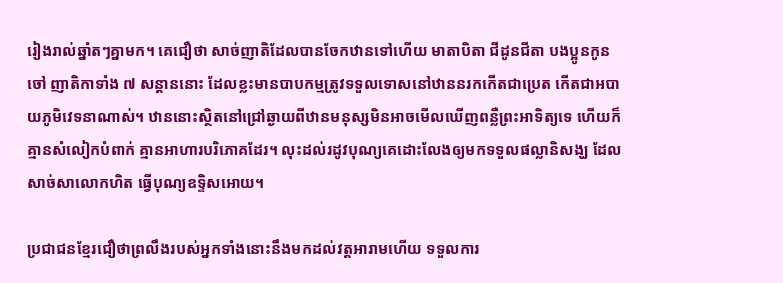រៀងរាល់ឆ្នាំតៗគ្នាមក។ គេជឿថា សាច់ញាតិដែលបានចែកឋានទៅហើយ មាតាបិតា ជីដូនជីតា បងប្អូនកូនចៅ ញាតិកាទាំង ៧ សន្ដាននោះ ដែលខ្លះមានបាបកម្មត្រូវទទួលទោសនៅឋាននរកកើតជាប្រេត កើតជាអបាយភូមិវេទនាណាស់។ ឋាននោះស្ថិតនៅជ្រៅឆ្ងាយពីឋានមនុស្សមិនអាចមើលឃើញពន្លឺព្រះអាទិត្យទេ ហើយក៏គ្មានសំលៀកបំពាក់ គ្មានអាហារបរិភោគដែរ។ លុះដល់រដូវបុណ្យគេដោះលែងឲ្យមកទទួលផល្លានិសង្ឃ ដែលសាច់សាលោកហិត ធ្វើបុណ្យឧទ្ទិសអោយ។

ប្រជាជនខ្មែរជឿថាព្រលឹងរបស់អ្នកទាំងនោះនឹងមកដល់វត្តអារាមហើយ ទទួលការ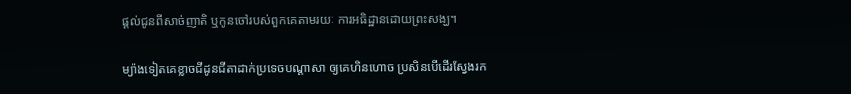ផ្ដល់ជូនពីសាច់ញាតិ ឬកូនចៅរបស់ពួកគេតាមរយៈ ការអធិដ្ឋានដោយព្រះសង្ឃ។

ម្យ៉ាងទៀតគេខ្លាចជីដូនជីតាដាក់ប្រទេចបណ្ដាសា ឲ្យគេហិនហោច ប្រសិនបើដើរស្វែងរក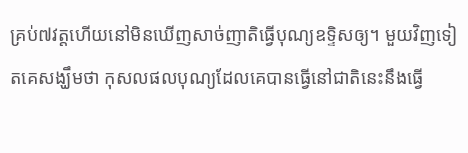គ្រប់៧វត្តហើយនៅមិនឃើញសាច់ញាតិធ្វើបុណ្យឧទ្ទិសឲ្យ។ មួយវិញទៀតគេសង្ឃឹមថា កុសលផលបុណ្យដែលគេបានធ្វើនៅជាតិនេះនឹងធ្វើ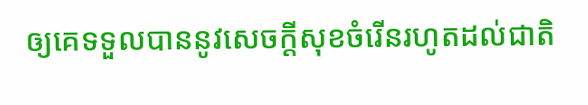ឲ្យគេទទួលបាននូវសេចក្ដីសុខចំរើនរហូតដល់ជាតិ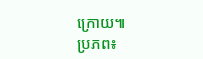ក្រោយ៕
ប្រភព៖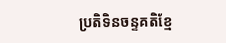ប្រតិទិនចន្ទគតិខ្មែ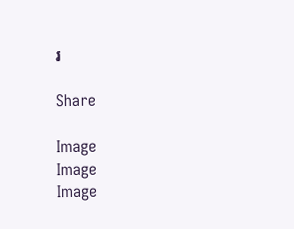រ

Share

Image
Image
Image